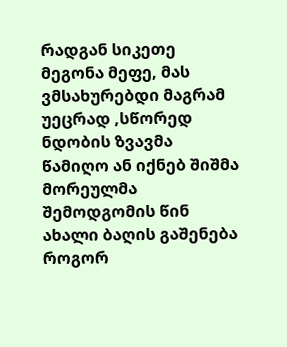რადგან სიკეთე მეგონა მეფე, მას ვმსახურებდი მაგრამ უეცრად ,სწორედ ნდობის ზვავმა წამიღო ან იქნებ შიშმა მორეულმა შემოდგომის წინ ახალი ბაღის გაშენება როგორ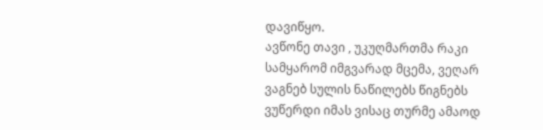დავიწყო.
ავწონე თავი , უკუღმართმა რაკი სამყარომ იმგვარად მცემა, ვეღარ ვაგნებ სულის ნაწილებს წიგნებს ვუწერდი იმას ვისაც თურმე ამაოდ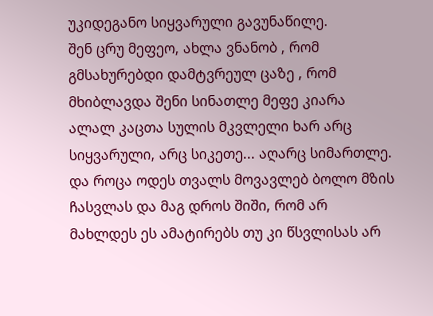უკიდეგანო სიყვარული გავუნაწილე.
შენ ცრუ მეფეო, ახლა ვნანობ , რომ გმსახურებდი დამტვრეულ ცაზე , რომ მხიბლავდა შენი სინათლე მეფე კიარა ალალ კაცთა სულის მკვლელი ხარ არც სიყვარული, არც სიკეთე... აღარც სიმართლე.
და როცა ოდეს თვალს მოვავლებ ბოლო მზის ჩასვლას და მაგ დროს შიში, რომ არ მახლდეს ეს ამატირებს თუ კი წსვლისას არ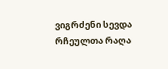ვიგრძენი სევდა რჩეულთა რაღა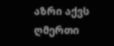აზრი აქვს ღმერთი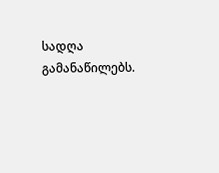სადღა გამანაწილებს.